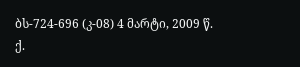ბს-724-696 (კ-08) 4 მარტი, 2009 წ.
ქ.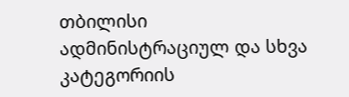თბილისი
ადმინისტრაციულ და სხვა კატეგორიის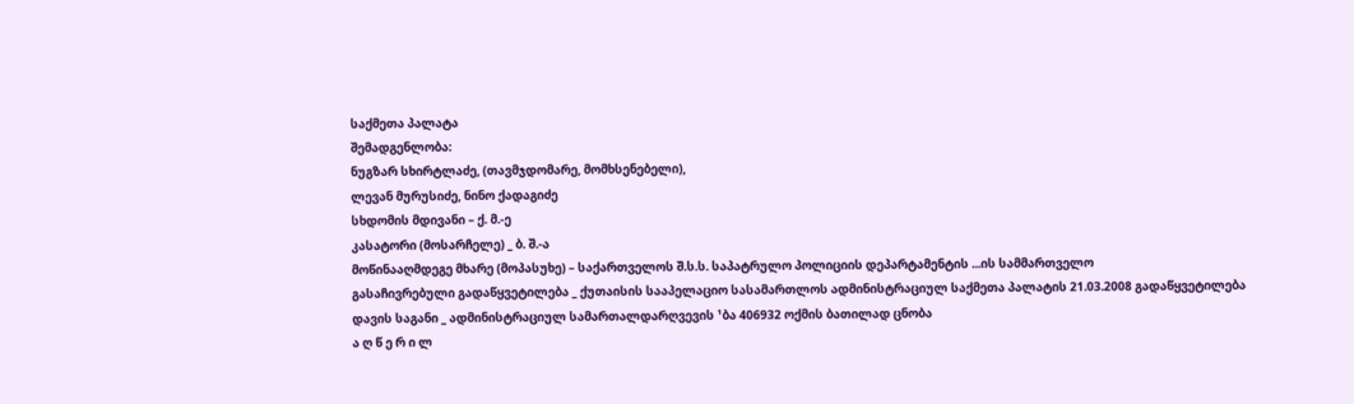საქმეთა პალატა
შემადგენლობა:
ნუგზარ სხირტლაძე, (თავმჯდომარე, მომხსენებელი),
ლევან მურუსიძე, ნინო ქადაგიძე
სხდომის მდივანი – ქ. მ.-ე
კასატორი (მოსარჩელე) _ ბ. შ.-ა
მოწინააღმდეგე მხარე (მოპასუხე) – საქართველოს შ.ს.ს. საპატრულო პოლიციის დეპარტამენტის ...ის სამმართველო
გასაჩივრებული გადაწყვეტილება _ ქუთაისის სააპელაციო სასამართლოს ადმინისტრაციულ საქმეთა პალატის 21.03.2008 გადაწყვეტილება
დავის საგანი _ ადმინისტრაციულ სამართალდარღვევის ¹ბა 406932 ოქმის ბათილად ცნობა
ა ღ წ ე რ ი ლ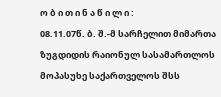ო ბ ი თ ი ნ ა წ ი ლ ი :
08.11.07წ. ბ. შ.-მ სარჩელით მიმართა ზუგდიდის რაიონულ სასამართლოს მოპასუხე საქართველოს შსს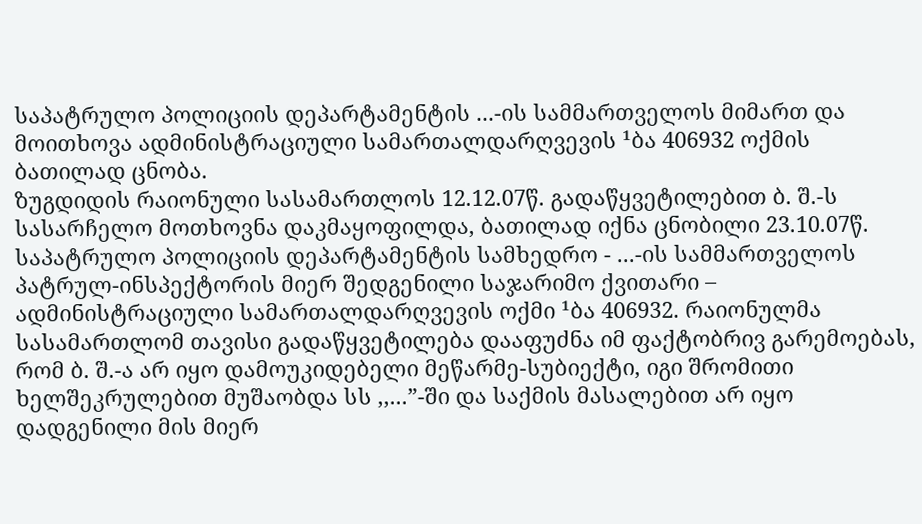საპატრულო პოლიციის დეპარტამენტის ...-ის სამმართველოს მიმართ და მოითხოვა ადმინისტრაციული სამართალდარღვევის ¹ბა 406932 ოქმის ბათილად ცნობა.
ზუგდიდის რაიონული სასამართლოს 12.12.07წ. გადაწყვეტილებით ბ. შ.-ს სასარჩელო მოთხოვნა დაკმაყოფილდა, ბათილად იქნა ცნობილი 23.10.07წ. საპატრულო პოლიციის დეპარტამენტის სამხედრო - ...-ის სამმართველოს პატრულ-ინსპექტორის მიერ შედგენილი საჯარიმო ქვითარი – ადმინისტრაციული სამართალდარღვევის ოქმი ¹ბა 406932. რაიონულმა სასამართლომ თავისი გადაწყვეტილება დააფუძნა იმ ფაქტობრივ გარემოებას, რომ ბ. შ.-ა არ იყო დამოუკიდებელი მეწარმე-სუბიექტი, იგი შრომითი ხელშეკრულებით მუშაობდა სს ,,...”-ში და საქმის მასალებით არ იყო დადგენილი მის მიერ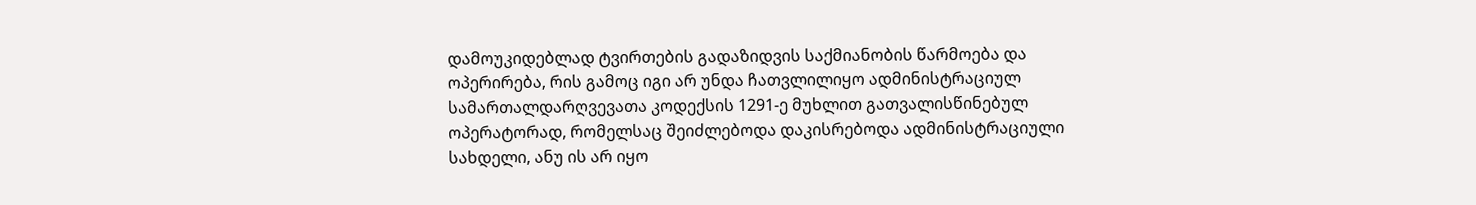დამოუკიდებლად ტვირთების გადაზიდვის საქმიანობის წარმოება და ოპერირება, რის გამოც იგი არ უნდა ჩათვლილიყო ადმინისტრაციულ სამართალდარღვევათა კოდექსის 1291-ე მუხლით გათვალისწინებულ ოპერატორად, რომელსაც შეიძლებოდა დაკისრებოდა ადმინისტრაციული სახდელი, ანუ ის არ იყო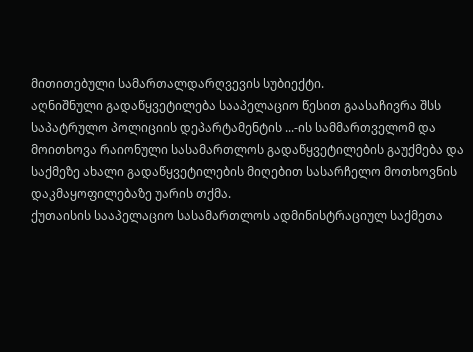მითითებული სამართალდარღვევის სუბიექტი.
აღნიშნული გადაწყვეტილება სააპელაციო წესით გაასაჩივრა შსს საპატრულო პოლიციის დეპარტამენტის ...-ის სამმართველომ და მოითხოვა რაიონული სასამართლოს გადაწყვეტილების გაუქმება და საქმეზე ახალი გადაწყვეტილების მიღებით სასარჩელო მოთხოვნის დაკმაყოფილებაზე უარის თქმა.
ქუთაისის სააპელაციო სასამართლოს ადმინისტრაციულ საქმეთა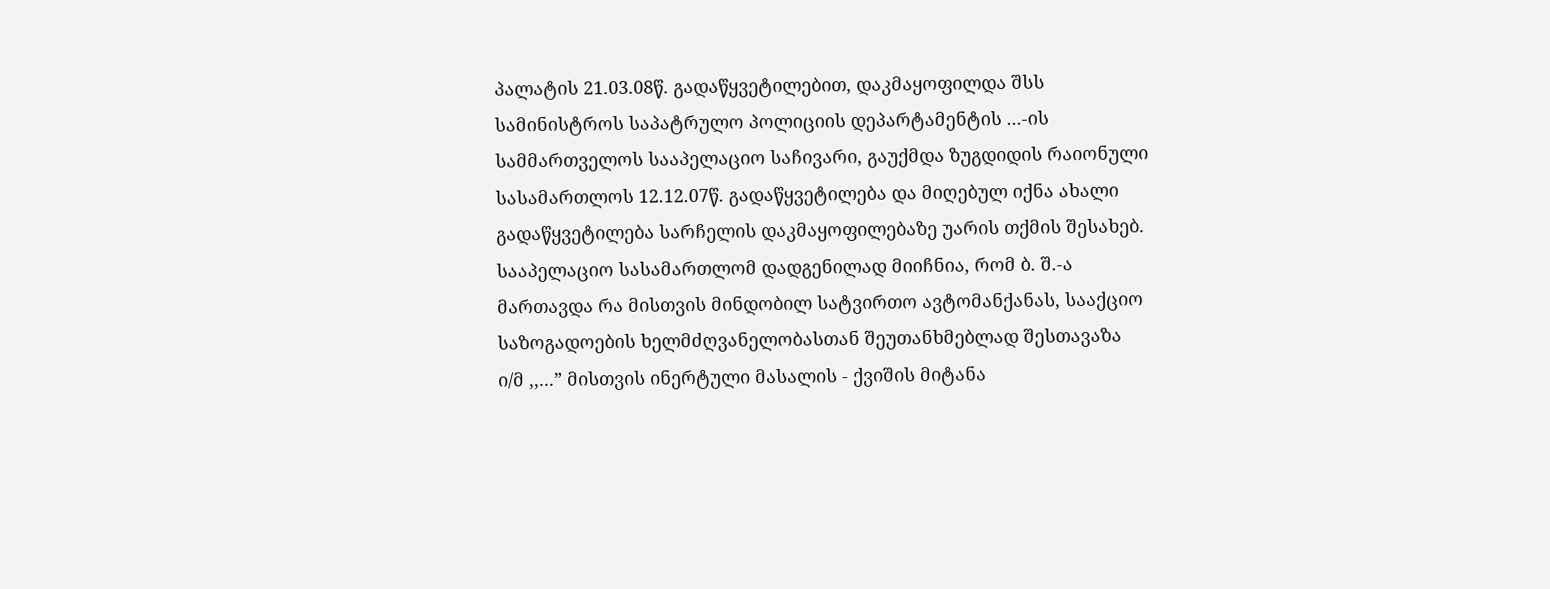პალატის 21.03.08წ. გადაწყვეტილებით, დაკმაყოფილდა შსს სამინისტროს საპატრულო პოლიციის დეპარტამენტის ...-ის სამმართველოს სააპელაციო საჩივარი, გაუქმდა ზუგდიდის რაიონული სასამართლოს 12.12.07წ. გადაწყვეტილება და მიღებულ იქნა ახალი გადაწყვეტილება სარჩელის დაკმაყოფილებაზე უარის თქმის შესახებ. სააპელაციო სასამართლომ დადგენილად მიიჩნია, რომ ბ. შ.-ა მართავდა რა მისთვის მინდობილ სატვირთო ავტომანქანას, სააქციო საზოგადოების ხელმძღვანელობასთან შეუთანხმებლად შესთავაზა ი/მ ,,...” მისთვის ინერტული მასალის - ქვიშის მიტანა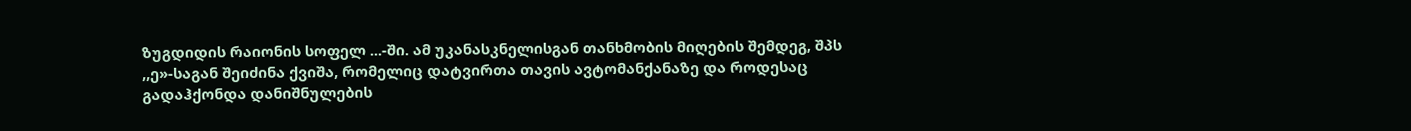ზუგდიდის რაიონის სოფელ ...-ში. ამ უკანასკნელისგან თანხმობის მიღების შემდეგ, შპს ,,ე»-საგან შეიძინა ქვიშა, რომელიც დატვირთა თავის ავტომანქანაზე და როდესაც გადაჰქონდა დანიშნულების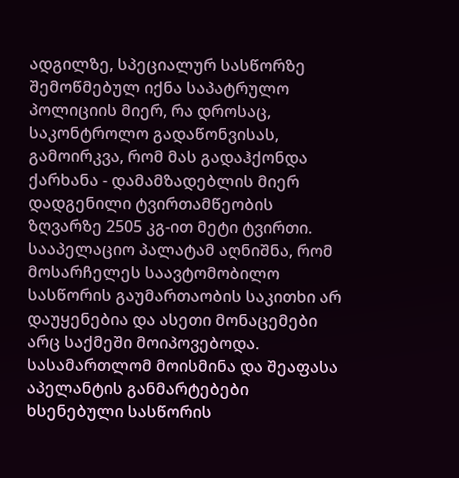ადგილზე, სპეციალურ სასწორზე შემოწმებულ იქნა საპატრულო პოლიციის მიერ, რა დროსაც, საკონტროლო გადაწონვისას, გამოირკვა, რომ მას გადაჰქონდა ქარხანა - დამამზადებლის მიერ დადგენილი ტვირთამწეობის ზღვარზე 2505 კგ-ით მეტი ტვირთი. სააპელაციო პალატამ აღნიშნა, რომ მოსარჩელეს საავტომობილო სასწორის გაუმართაობის საკითხი არ დაუყენებია და ასეთი მონაცემები არც საქმეში მოიპოვებოდა. სასამართლომ მოისმინა და შეაფასა აპელანტის განმარტებები ხსენებული სასწორის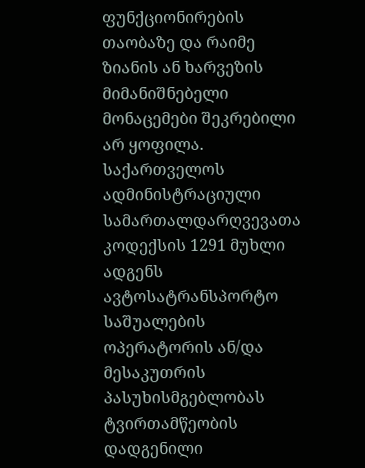ფუნქციონირების თაობაზე და რაიმე ზიანის ან ხარვეზის მიმანიშნებელი მონაცემები შეკრებილი არ ყოფილა. საქართველოს ადმინისტრაციული სამართალდარღვევათა კოდექსის 1291 მუხლი ადგენს ავტოსატრანსპორტო საშუალების ოპერატორის ან/და მესაკუთრის პასუხისმგებლობას ტვირთამწეობის დადგენილი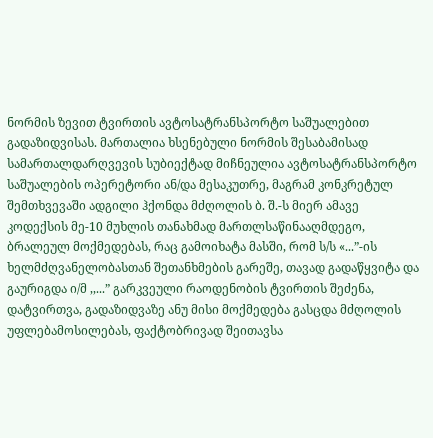ნორმის ზევით ტვირთის ავტოსატრანსპორტო საშუალებით გადაზიდვისას. მართალია ხსენებული ნორმის შესაბამისად სამართალდარღვევის სუბიექტად მიჩნეულია ავტოსატრანსპორტო საშუალების ოპერეტორი ან/და მესაკუთრე, მაგრამ კონკრეტულ შემთხვევაში ადგილი ჰქონდა მძღოლის ბ. შ.-ს მიერ ამავე კოდექსის მე-10 მუხლის თანახმად მართლსაწინააღმდეგო, ბრალეულ მოქმედებას, რაც გამოიხატა მასში, რომ ს/ს «...”-ის ხელმძღვანელობასთან შეთანხმების გარეშე, თავად გადაწყვიტა და გაურიგდა ი/მ ,,...” გარკვეული რაოდენობის ტვირთის შეძენა, დატვირთვა, გადაზიდვაზე ანუ მისი მოქმედება გასცდა მძღოლის უფლებამოსილებას, ფაქტობრივად შეითავსა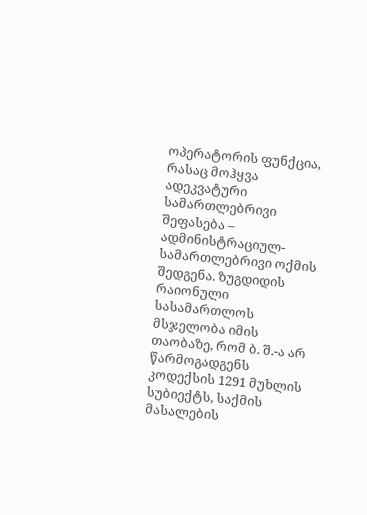ოპერატორის ფუნქცია, რასაც მოჰყვა ადეკვატური სამართლებრივი შეფასება – ადმინისტრაციულ-სამართლებრივი ოქმის შედგენა. ზუგდიდის რაიონული სასამართლოს მსჯელობა იმის თაობაზე, რომ ბ. შ.-ა არ წარმოგადგენს კოდექსის 1291 მუხლის სუბიექტს, საქმის მასალების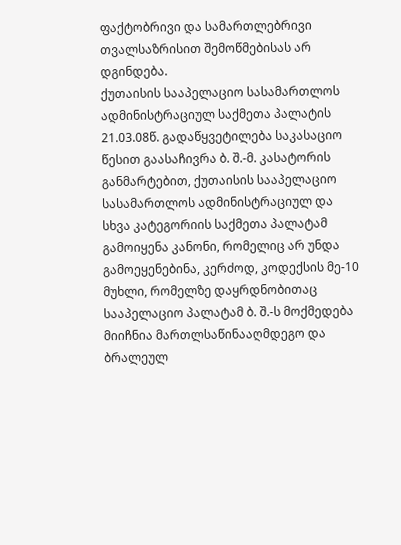ფაქტობრივი და სამართლებრივი თვალსაზრისით შემოწმებისას არ დგინდება.
ქუთაისის სააპელაციო სასამართლოს ადმინისტრაციულ საქმეთა პალატის 21.03.08წ. გადაწყვეტილება საკასაციო წესით გაასაჩივრა ბ. შ.-მ. კასატორის განმარტებით, ქუთაისის სააპელაციო სასამართლოს ადმინისტრაციულ და სხვა კატეგორიის საქმეთა პალატამ გამოიყენა კანონი, რომელიც არ უნდა გამოეყენებინა, კერძოდ, კოდექსის მე-10 მუხლი, რომელზე დაყრდნობითაც სააპელაციო პალატამ ბ. შ.-ს მოქმედება მიიჩნია მართლსაწინააღმდეგო და ბრალეულ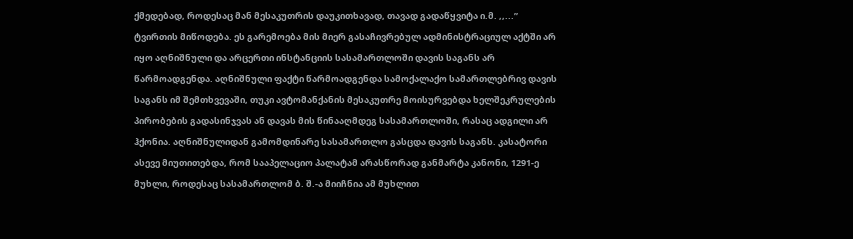ქმედებად, როდესაც მან მესაკუთრის დაუკითხავად, თავად გადაწყვიტა ი.მ. ,,...” ტვირთის მიწოდება. ეს გარემოება მის მიერ გასაჩივრებულ ადმინისტრაციულ აქტში არ იყო აღნიშნული და არცერთი ინსტანციის სასამართლოში დავის საგანს არ წარმოადგენდა. აღნიშნული ფაქტი წარმოადგენდა სამოქალაქო სამართლებრივ დავის საგანს იმ შემთხვევაში, თუკი ავტომანქანის მესაკუთრე მოისურვებდა ხელშეკრულების პირობების გადასინჯვას ან დავას მის წინააღმდეგ სასამართლოში, რასაც ადგილი არ ჰქონია. აღნიშნულიდან გამომდინარე სასამართლო გასცდა დავის საგანს. კასატორი ასევე მიუთითებდა, რომ სააპელაციო პალატამ არასწორად განმარტა კანონი, 1291-ე მუხლი, როდესაც სასამართლომ ბ. შ.-ა მიიჩნია ამ მუხლით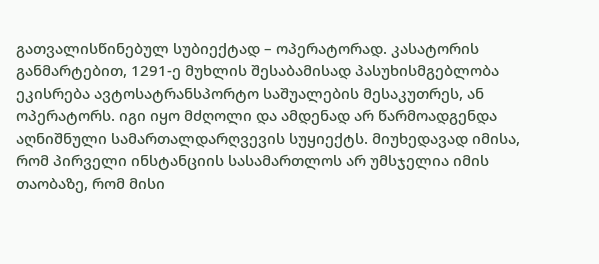გათვალისწინებულ სუბიექტად – ოპერატორად. კასატორის განმარტებით, 1291-ე მუხლის შესაბამისად პასუხისმგებლობა ეკისრება ავტოსატრანსპორტო საშუალების მესაკუთრეს, ან ოპერატორს. იგი იყო მძღოლი და ამდენად არ წარმოადგენდა აღნიშნული სამართალდარღვევის სუყიექტს. მიუხედავად იმისა, რომ პირველი ინსტანციის სასამართლოს არ უმსჯელია იმის თაობაზე, რომ მისი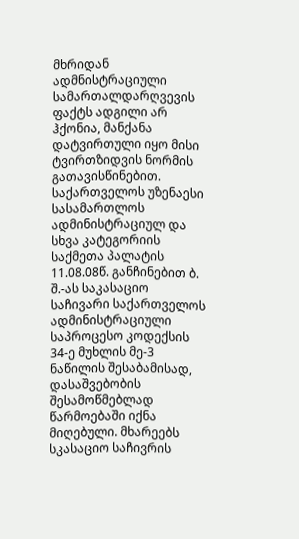მხრიდან ადმნისტრაციული სამართალდარღვევის ფაქტს ადგილი არ ჰქონია, მანქანა დატვირთული იყო მისი ტვირთზიდვის ნორმის გათავისწინებით.
საქართველოს უზენაესი სასამართლოს ადმინისტრაციულ და სხვა კატეგორიის საქმეთა პალატის 11.08.08წ. განჩინებით ბ. შ.-ას საკასაციო საჩივარი საქართველოს ადმინისტრაციული საპროცესო კოდექსის 34-ე მუხლის მე-3 ნაწილის შესაბამისად, დასაშვებობის შესამოწმებლად წარმოებაში იქნა მიღებული. მხარეებს სკასაციო საჩივრის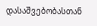დასაშვებობასთან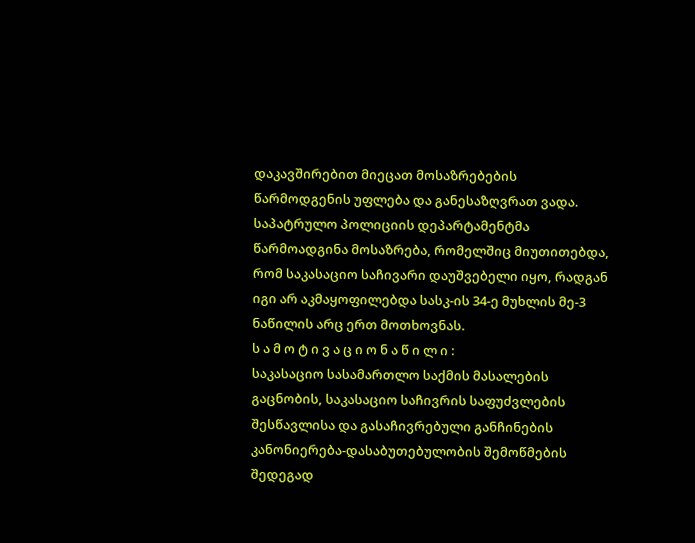დაკავშირებით მიეცათ მოსაზრებების წარმოდგენის უფლება და განესაზღვრათ ვადა. საპატრულო პოლიციის დეპარტამენტმა წარმოადგინა მოსაზრება, რომელშიც მიუთითებდა, რომ საკასაციო საჩივარი დაუშვებელი იყო, რადგან იგი არ აკმაყოფილებდა სასკ-ის 34-ე მუხლის მე-3 ნაწილის არც ერთ მოთხოვნას.
ს ა მ ო ტ ი ვ ა ც ი ო ნ ა წ ი ლ ი :
საკასაციო სასამართლო საქმის მასალების გაცნობის, საკასაციო საჩივრის საფუძვლების შესწავლისა და გასაჩივრებული განჩინების კანონიერება-დასაბუთებულობის შემოწმების შედეგად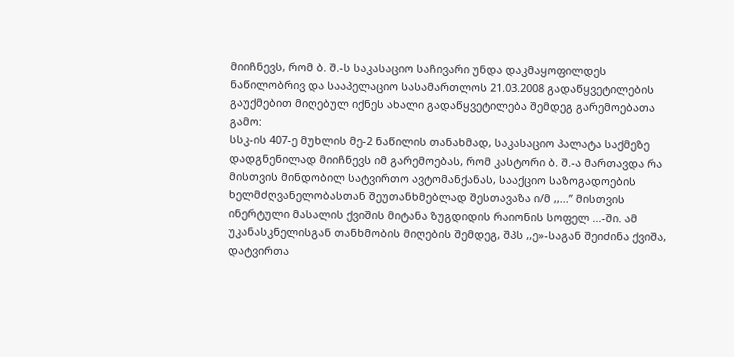მიიჩნევს, რომ ბ. შ.-ს საკასაციო საჩივარი უნდა დაკმაყოფილდეს ნაწილობრივ და სააპელაციო სასამართლოს 21.03.2008 გადაწყვეტილების გაუქმებით მიღებულ იქნეს ახალი გადაწყვეტილება შემდეგ გარემოებათა გამო:
სსკ-ის 407-ე მუხლის მე-2 ნაწილის თანახმად, საკასაციო პალატა საქმეზე დადგნენილად მიიჩნევს იმ გარემოებას, რომ კასტორი ბ. შ.-ა მართავდა რა მისთვის მინდობილ სატვირთო ავტომანქანას, სააქციო საზოგადოების ხელმძღვანელობასთან შეუთანხმებლად შესთავაზა ი/მ ,,...” მისთვის ინერტული მასალის ქვიშის მიტანა ზუგდიდის რაიონის სოფელ ...-ში. ამ უკანასკნელისგან თანხმობის მიღების შემდეგ, შპს ,,ე»-საგან შეიძინა ქვიშა, დატვირთა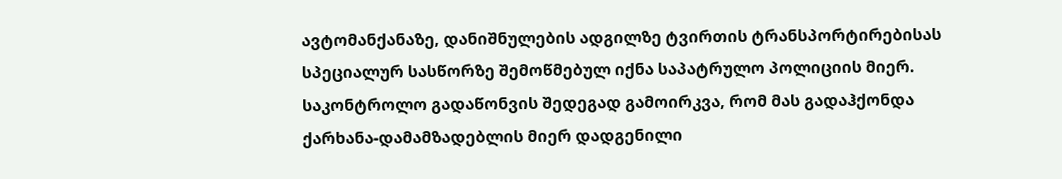ავტომანქანაზე, დანიშნულების ადგილზე ტვირთის ტრანსპორტირებისას სპეციალურ სასწორზე შემოწმებულ იქნა საპატრულო პოლიციის მიერ. საკონტროლო გადაწონვის შედეგად გამოირკვა, რომ მას გადაჰქონდა ქარხანა-დამამზადებლის მიერ დადგენილი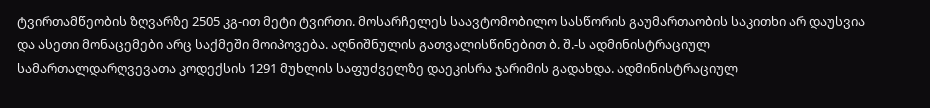ტვირთამწეობის ზღვარზე 2505 კგ-ით მეტი ტვირთი. მოსარჩელეს საავტომობილო სასწორის გაუმართაობის საკითხი არ დაუსვია და ასეთი მონაცემები არც საქმეში მოიპოვება. აღნიშნულის გათვალისწინებით ბ. შ.-ს ადმინისტრაციულ სამართალდარღვევათა კოდექსის 1291 მუხლის საფუძველზე დაეკისრა ჯარიმის გადახდა. ადმინისტრაციულ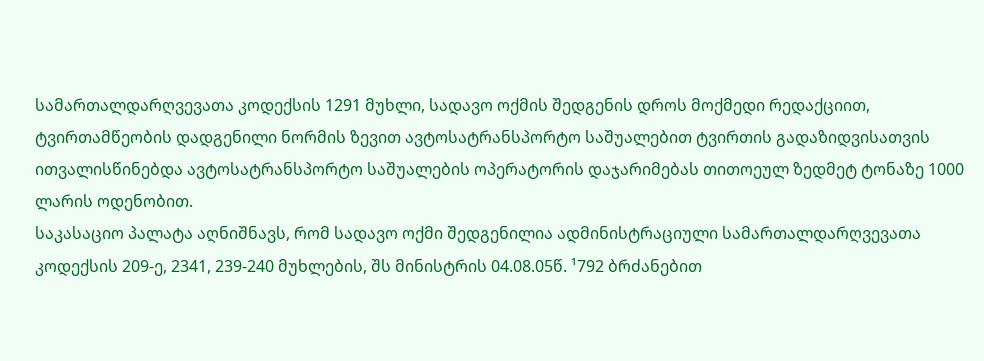სამართალდარღვევათა კოდექსის 1291 მუხლი, სადავო ოქმის შედგენის დროს მოქმედი რედაქციით, ტვირთამწეობის დადგენილი ნორმის ზევით ავტოსატრანსპორტო საშუალებით ტვირთის გადაზიდვისათვის ითვალისწინებდა ავტოსატრანსპორტო საშუალების ოპერატორის დაჯარიმებას თითოეულ ზედმეტ ტონაზე 1000 ლარის ოდენობით.
საკასაციო პალატა აღნიშნავს, რომ სადავო ოქმი შედგენილია ადმინისტრაციული სამართალდარღვევათა კოდექსის 209-ე, 2341, 239-240 მუხლების, შს მინისტრის 04.08.05წ. ¹792 ბრძანებით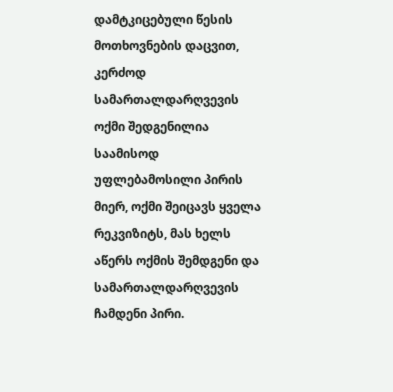დამტკიცებული წესის მოთხოვნების დაცვით, კერძოდ სამართალდარღვევის ოქმი შედგენილია საამისოდ უფლებამოსილი პირის მიერ, ოქმი შეიცავს ყველა რეკვიზიტს, მას ხელს აწერს ოქმის შემდგენი და სამართალდარღვევის ჩამდენი პირი.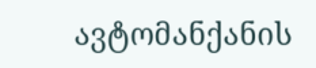ავტომანქანის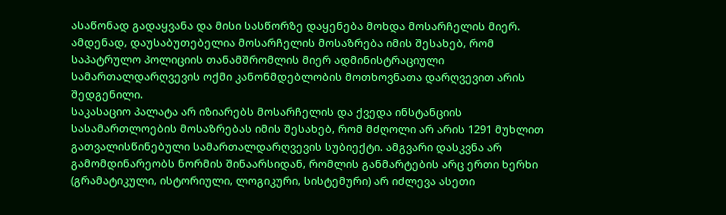ასაწონად გადაყვანა და მისი სასწორზე დაყენება მოხდა მოსარჩელის მიერ. ამდენად, დაუსაბუთებელია მოსარჩელის მოსაზრება იმის შესახებ, რომ საპატრულო პოლიციის თანამშრომლის მიერ ადმინისტრაციული სამართალდარღვევის ოქმი კანონმდებლობის მოთხოვნათა დარღვევით არის შედგენილი.
საკასაციო პალატა არ იზიარებს მოსარჩელის და ქვედა ინსტანციის სასამართლოების მოსაზრებას იმის შესახებ, რომ მძღოლი არ არის 1291 მუხლით გათვალისწინებული სამართალდარღვევის სუბიექტი. ამგვარი დასკვნა არ გამომდინარეობს ნორმის შინაარსიდან, რომლის განმარტების არც ერთი ხერხი (გრამატიკული, ისტორიული, ლოგიკური, სისტემური) არ იძლევა ასეთი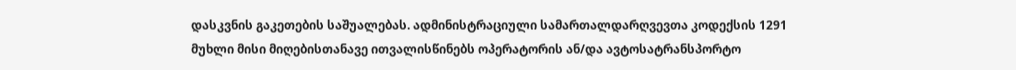დასკვნის გაკეთების საშუალებას. ადმინისტრაციული სამართალდარღვევთა კოდექსის 1291 მუხლი მისი მიღებისთანავე ითვალისწინებს ოპერატორის ან/და ავტოსატრანსპორტო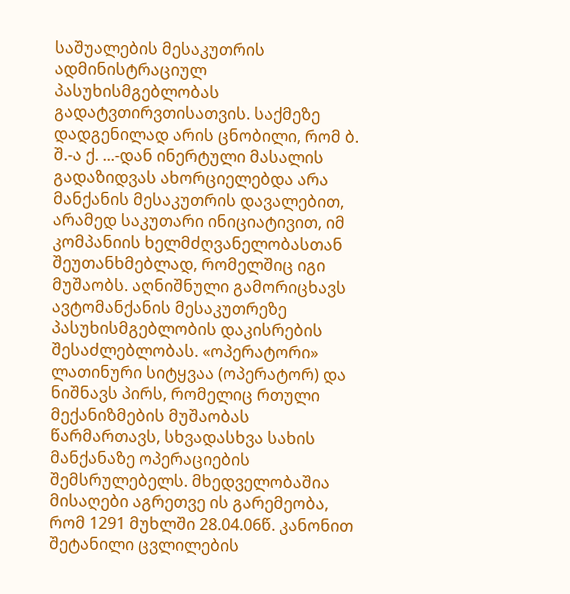საშუალების მესაკუთრის ადმინისტრაციულ პასუხისმგებლობას გადატვთირვთისათვის. საქმეზე დადგენილად არის ცნობილი, რომ ბ. შ.-ა ქ. ...-დან ინერტული მასალის გადაზიდვას ახორციელებდა არა მანქანის მესაკუთრის დავალებით, არამედ საკუთარი ინიციატივით, იმ კომპანიის ხელმძღვანელობასთან შეუთანხმებლად, რომელშიც იგი მუშაობს. აღნიშნული გამორიცხავს ავტომანქანის მესაკუთრეზე პასუხისმგებლობის დაკისრების შესაძლებლობას. «ოპერატორი» ლათინური სიტყვაა (ოპერატორ) და ნიშნავს პირს, რომელიც რთული მექანიზმების მუშაობას წარმართავს, სხვადასხვა სახის მანქანაზე ოპერაციების შემსრულებელს. მხედველობაშია მისაღები აგრეთვე ის გარემეობა, რომ 1291 მუხლში 28.04.06წ. კანონით შეტანილი ცვლილების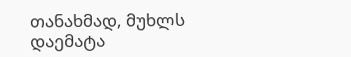თანახმად, მუხლს დაემატა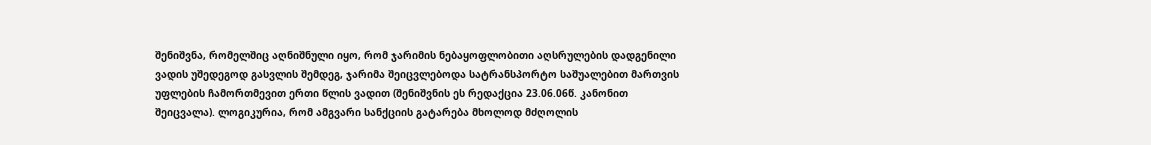შენიშვნა, რომელშიც აღნიშნული იყო, რომ ჯარიმის ნებაყოფლობითი აღსრულების დადგენილი ვადის უშედეგოდ გასვლის შემდეგ, ჯარიმა შეიცვლებოდა სატრანსპორტო საშუალებით მართვის უფლების ჩამორთმევით ერთი წლის ვადით (შენიშვნის ეს რედაქცია 23.06.06წ. კანონით შეიცვალა). ლოგიკურია, რომ ამგვარი სანქციის გატარება მხოლოდ მძღოლის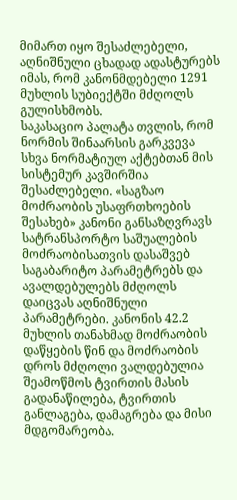მიმართ იყო შესაძლებელი, აღნიშნული ცხადად ადასტურებს იმას, რომ კანონმდებელი 1291 მუხლის სუბიექტში მძღოლს გულისხმობს.
საკასაციო პალატა თვლის, რომ ნორმის შინაარსის გარკვევა სხვა ნორმატიულ აქტებთან მის სისტემურ კავშირშია შესაძლებელი. «საგზაო მოძრაობის უსაფრთხოების შესახებ» კანონი განსაზღვრავს სატრანსპორტო საშუალების მოძრაობისათვის დასაშვებ საგაბარიტო პარამეტრებს და ავალდებულებს მძღოლს დაიცვას აღნიშნული პარამეტრები. კანონის 42.2 მუხლის თანახმად მოძრაობის დაწყების წინ და მოძრაობის დროს მძღოლი ვალდებულია შეამოწმოს ტვირთის მასის გადანაწილება, ტვირთის განლაგება, დამაგრება და მისი მდგომარეობა.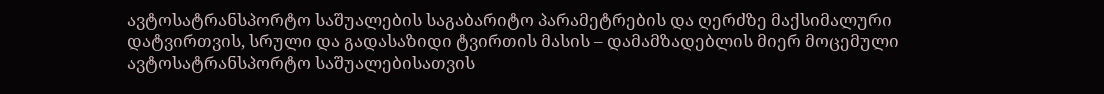ავტოსატრანსპორტო საშუალების საგაბარიტო პარამეტრების და ღერძზე მაქსიმალური დატვირთვის, სრული და გადასაზიდი ტვირთის მასის – დამამზადებლის მიერ მოცემული ავტოსატრანსპორტო საშუალებისათვის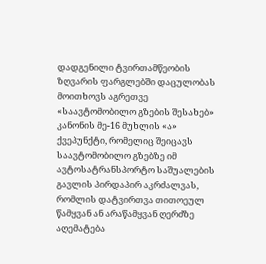დადგენილი ტვირთამწეობის ზღვარის ფარგლებში დაცულობას მოითხოვს აგრეთვე «საავტომობილო გზების შესახებ» კანონის მე-16 მუხლის «ა» ქვეპუნქტი, რომელიც შეიცავს საავტომობილო გზებზე იმ ავტოსატრანსპორტო საშუალების გავლის პირდაპირ აკრძალვას, რომლის დატვირთვა თითოეულ წამყვან ან არაწამყვან ღერძზე აღემატება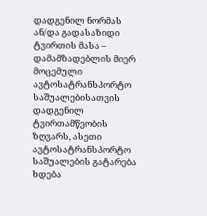დადგენილ ნორმას ან/და გადასაზიდი ტვირთის მასა – დამამზადებლის მიერ მოცემული ავტოსატრანსპორტო საშუალებისათვის დადგენილ ტვირთამწეობის ზღვარს, ასეთი ავტოსატრანსპორტო საშუალების გატარება ხდება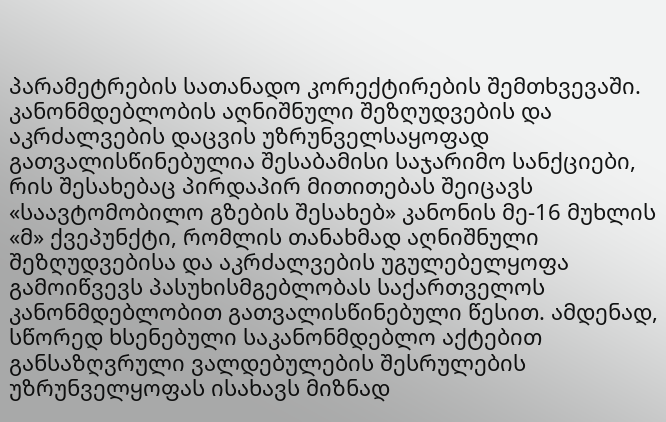პარამეტრების სათანადო კორექტირების შემთხვევაში. კანონმდებლობის აღნიშნული შეზღუდვების და აკრძალვების დაცვის უზრუნველსაყოფად გათვალისწინებულია შესაბამისი საჯარიმო სანქციები, რის შესახებაც პირდაპირ მითითებას შეიცავს «საავტომობილო გზების შესახებ» კანონის მე-16 მუხლის «მ» ქვეპუნქტი, რომლის თანახმად აღნიშნული შეზღუდვებისა და აკრძალვების უგულებელყოფა გამოიწვევს პასუხისმგებლობას საქართველოს კანონმდებლობით გათვალისწინებული წესით. ამდენად, სწორედ ხსენებული საკანონმდებლო აქტებით განსაზღვრული ვალდებულების შესრულების უზრუნველყოფას ისახავს მიზნად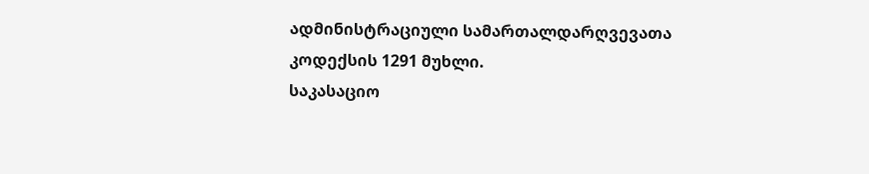ადმინისტრაციული სამართალდარღვევათა კოდექსის 1291 მუხლი.
საკასაციო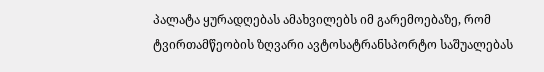პალატა ყურადღებას ამახვილებს იმ გარემოებაზე, რომ ტვირთამწეობის ზღვარი ავტოსატრანსპორტო საშუალებას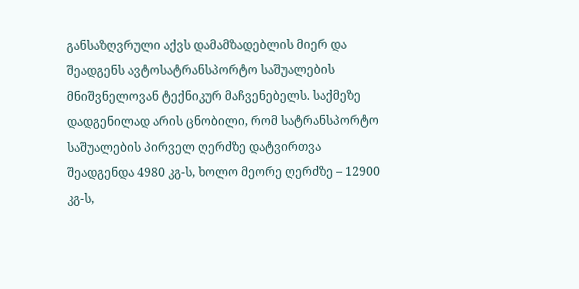განსაზღვრული აქვს დამამზადებლის მიერ და შეადგენს ავტოსატრანსპორტო საშუალების მნიშვნელოვან ტექნიკურ მაჩვენებელს. საქმეზე დადგენილად არის ცნობილი, რომ სატრანსპორტო საშუალების პირველ ღერძზე დატვირთვა შეადგენდა 4980 კგ-ს, ხოლო მეორე ღერძზე – 12900 კგ-ს,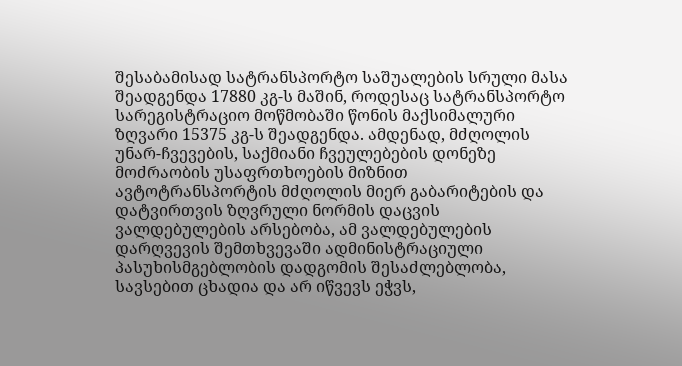შესაბამისად სატრანსპორტო საშუალების სრული მასა შეადგენდა 17880 კგ-ს მაშინ, როდესაც სატრანსპორტო სარეგისტრაციო მოწმობაში წონის მაქსიმალური ზღვარი 15375 კგ-ს შეადგენდა. ამდენად, მძღოლის უნარ-ჩვევების, საქმიანი ჩვეულებების დონეზე მოძრაობის უსაფრთხოების მიზნით ავტოტრანსპორტის მძღოლის მიერ გაბარიტების და დატვირთვის ზღვრული ნორმის დაცვის ვალდებულების არსებობა, ამ ვალდებულების დარღვევის შემთხვევაში ადმინისტრაციული პასუხისმგებლობის დადგომის შესაძლებლობა, სავსებით ცხადია და არ იწვევს ეჭვს,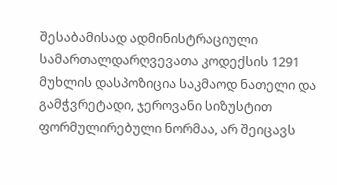შესაბამისად ადმინისტრაციული სამართალდარღვევათა კოდექსის 1291 მუხლის დასპოზიცია საკმაოდ ნათელი და გამჭვრეტადი, ჯეროვანი სიზუსტით ფორმულირებული ნორმაა, არ შეიცავს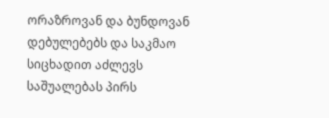ორაზროვან და ბუნდოვან დებულებებს და საკმაო სიცხადით აძლევს საშუალებას პირს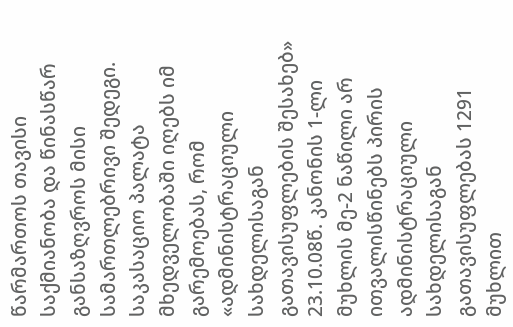წარმართოს თავისი საქმიანობა და წინასწარ განსაზღვროს მისი სამართლებრივი შედეგი.
საკასაციო პალატა მხედველობაში იღებს იმ გარემოებას, რომ «ადმინისტრაციული სახდელისაგან გათავისუფლების შესახებ» 23.10.08წ. კანონის 1-ლი მუხლის მე-2 ნაწილი არ ითვალისწინებს პირის ადმინისტრაციული სახდელისაგან გათავისუფლებას 1291 მუხლით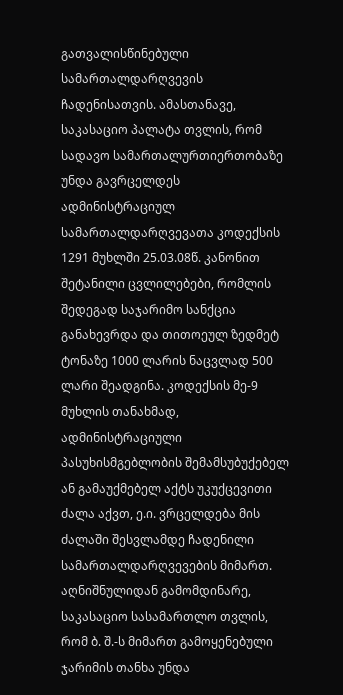გათვალისწინებული სამართალდარღვევის ჩადენისათვის. ამასთანავე, საკასაციო პალატა თვლის, რომ სადავო სამართალურთიერთობაზე უნდა გავრცელდეს ადმინისტრაციულ სამართალდარღვევათა კოდექსის 1291 მუხლში 25.03.08წ. კანონით შეტანილი ცვლილებები, რომლის შედეგად საჯარიმო სანქცია განახევრდა და თითოეულ ზედმეტ ტონაზე 1000 ლარის ნაცვლად 500 ლარი შეადგინა. კოდექსის მე-9 მუხლის თანახმად, ადმინისტრაციული პასუხისმგებლობის შემამსუბუქებელ ან გამაუქმებელ აქტს უკუქცევითი ძალა აქვთ, ე.ი. ვრცელდება მის ძალაში შესვლამდე ჩადენილი სამართალდარღვევების მიმართ. აღნიშნულიდან გამომდინარე, საკასაციო სასამართლო თვლის, რომ ბ. შ.-ს მიმართ გამოყენებული ჯარიმის თანხა უნდა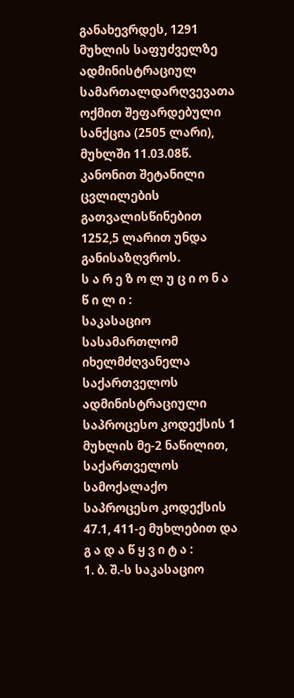განახევრდეს, 1291 მუხლის საფუძველზე ადმინისტრაციულ სამართალდარღვევათა ოქმით შეფარდებული სანქცია (2505 ლარი), მუხლში 11.03.08წ. კანონით შეტანილი ცვლილების გათვალისწინებით 1252,5 ლარით უნდა განისაზღვროს.
ს ა რ ე ზ ო ლ უ ც ი ო ნ ა წ ი ლ ი :
საკასაციო სასამართლომ იხელმძღვანელა საქართველოს ადმინისტრაციული საპროცესო კოდექსის 1 მუხლის მე-2 ნაწილით, საქართველოს სამოქალაქო საპროცესო კოდექსის 47.1, 411-ე მუხლებით და
გ ა დ ა წ ყ ვ ი ტ ა :
1. ბ. შ.-ს საკასაციო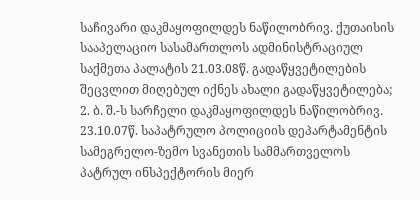საჩივარი დაკმაყოფილდეს ნაწილობრივ. ქუთაისის სააპელაციო სასამართლოს ადმინისტრაციულ საქმეთა პალატის 21.03.08წ. გადაწყვეტილების შეცვლით მიღებულ იქნეს ახალი გადაწყვეტილება;
2. ბ. შ.-ს სარჩელი დაკმაყოფილდეს ნაწილობრივ. 23.10.07წ. საპატრულო პოლიციის დეპარტამენტის სამეგრელო-ზემო სვანეთის სამმართველოს პატრულ ინსპექტორის მიერ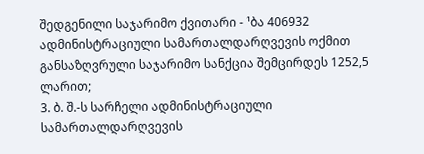შედგენილი საჯარიმო ქვითარი - ¹ბა 406932 ადმინისტრაციული სამართალდარღვევის ოქმით განსაზღვრული საჯარიმო სანქცია შემცირდეს 1252,5 ლარით;
3. ბ. შ.-ს სარჩელი ადმინისტრაციული სამართალდარღვევის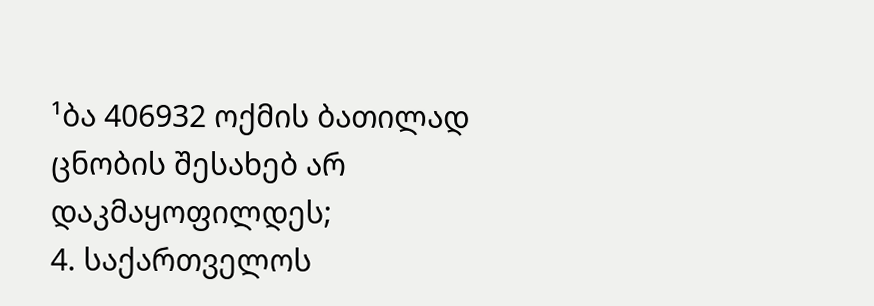¹ბა 406932 ოქმის ბათილად ცნობის შესახებ არ დაკმაყოფილდეს;
4. საქართველოს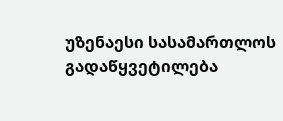უზენაესი სასამართლოს გადაწყვეტილება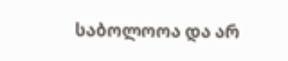საბოლოოა და არ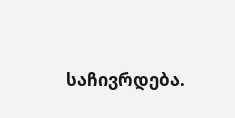საჩივრდება.